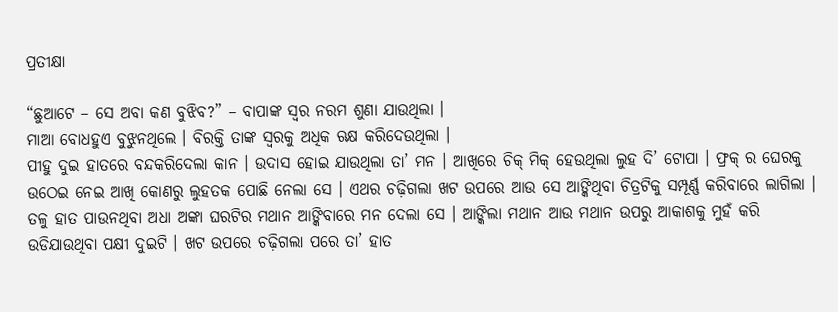ପ୍ରତୀକ୍ଷା

“ଛୁଆଟେ – ସେ ଅବା କଣ ବୁଝିବ?” – ବାପାଙ୍କ ସ୍ୱର ନରମ ଶୁଣା ଯାଉଥିଲା ।
ମାଆ ବୋଧହୁଏ ବୁଝୁନଥିଲେ । ବିରକ୍ତି ତାଙ୍କ ସ୍ୱରକୁ ଅଧିକ ଋକ୍ଷ କରିଦେଉଥିଲା ।
ପୀହୁ ଦୁଇ ହାତରେ ବନ୍ଦକରିଦେଲା କାନ । ଉଦାସ ହୋଇ ଯାଉଥିଲା ତା’ ମନ । ଆଖିରେ ଚିକ୍ ମିକ୍ ହେଉଥିଲା ଲୁହ ଦି’ ଟୋପା । ଫ୍ରକ୍ ର ଘେରକୁ ଉଠେଇ ନେଇ ଆଖି କୋଣରୁ ଲୁହତକ ପୋଛି ନେଲା ସେ । ଏଥର ଚଢ଼ିଗଲା ଖଟ ଉପରେ ଆଉ ସେ ଆଙ୍କିଥିବା ଚିତ୍ରଟିକୁ ସମ୍ପୂର୍ଣ୍ଣ କରିବାରେ ଲାଗିଲା । ତଳୁ ହାତ ପାଉନଥିବା ଅଧା ଅଙ୍କା ଘରଟିର ମଥାନ ଆଙ୍କିବାରେ ମନ ଦେଲା ସେ । ଆଙ୍କିଲା ମଥାନ ଆଉ ମଥାନ ଉପରୁ ଆକାଶକୁ ମୁହଁ କରି ଉଡିଯାଉଥିବା ପକ୍ଷୀ ଦୁଇଟି । ଖଟ ଉପରେ ଚଢ଼ିଗଲା ପରେ ତା’ ହାତ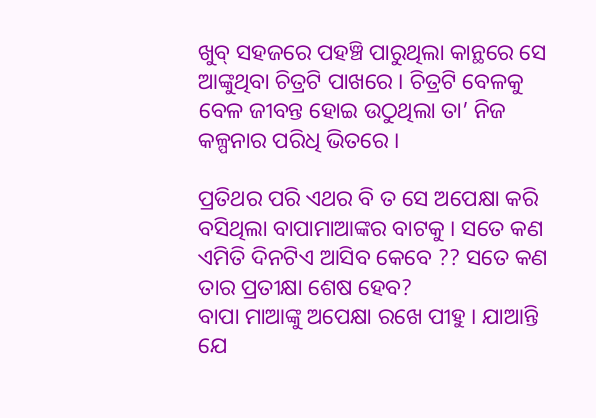ଖୁବ୍ ସହଜରେ ପହଞ୍ଚି ପାରୁଥିଲା କାନ୍ଥରେ ସେ ଆଙ୍କୁଥିବା ଚିତ୍ରଟି ପାଖରେ । ଚିତ୍ରଟି ବେଳକୁ ବେଳ ଜୀବନ୍ତ ହୋଇ ଉଠୁଥିଲା ତା’ ନିଜ କଳ୍ପନାର ପରିଧି ଭିତରେ ।

ପ୍ରତିଥର ପରି ଏଥର ବି ତ ସେ ଅପେକ୍ଷା କରି ବସିଥିଲା ବାପାମାଆଙ୍କର ବାଟକୁ । ସତେ କଣ ଏମିତି ଦିନଟିଏ ଆସିବ କେବେ ?? ସତେ କଣ ତାର ପ୍ରତୀକ୍ଷା ଶେଷ ହେବ?
ବାପା ମାଆଙ୍କୁ ଅପେକ୍ଷା ରଖେ ପୀହୁ । ଯାଆନ୍ତି ଯେ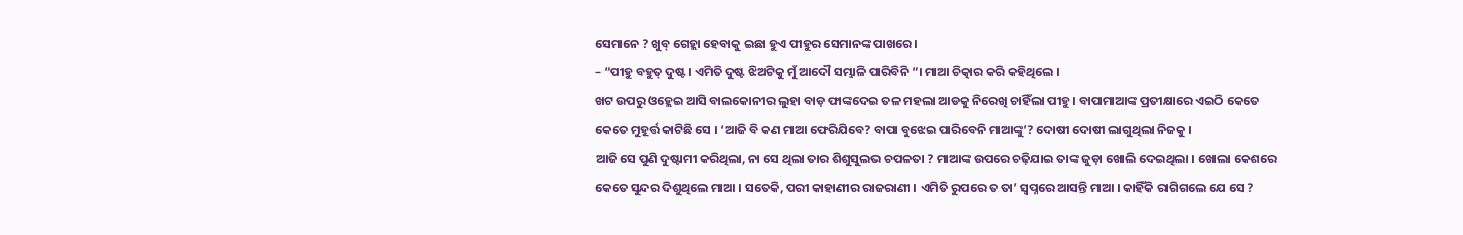ସେମାନେ ? ଖୁବ୍ ଗେହ୍ଲା ହେବାକୁ ଇଛା ହୁଏ ପୀହୁର ସେମାନଙ୍କ ପାଖରେ ।
– “ପୀହୁ ବହୁତ୍ ଦୁଷ୍ଟ । ଏମିତି ଦୁଷ୍ଟ ଝିଅଟିକୁ ମୁଁ ଆଦୌ ସମ୍ଭାଳି ପାରିବିନି “। ମାଆ ଚିତ୍କାର କରି କହିଥିଲେ ।
ଖଟ ଉପରୁ ଓହ୍ଲେଇ ଆସି ବାଲକୋନୀର ଲୁହା ବାଡ଼ ଫାଙ୍କଦେଇ ତଳ ମହଲା ଆଡକୁ ନିରେଖି ଚାହିଁଲା ପୀହୁ । ବାପାମାଆଙ୍କ ପ୍ରତୀକ୍ଷାରେ ଏଇଠି କେତେ କେତେ ମୁହୂର୍ତ୍ତ କାଟିଛି ସେ । ‘ଆଜି ବି କଣ ମାଆ ଫେରିଯିବେ? ବାପା ବୁଝେଇ ପାରିବେନି ମାଆଙ୍କୁ’? ଦୋଷୀ ଦୋଷୀ ଲାଗୁଥିଲା ନିଜକୁ ।
ଆଜି ସେ ପୁଣି ଦୁଷ୍ଟାମୀ କରିଥିଲା, ନା ସେ ଥିଲା ତାର ଶିଶୁସୁଲଭ ଚପଳତା ? ମାଆଙ୍କ ଉପରେ ଚଢ଼ିଯାଇ ତାଙ୍କ ଜୁଡ଼ା ଖୋଲି ଦେଇଥିଲା । ଖୋଲା କେଶରେ କେତେ ସୁନ୍ଦର ଦିଶୁଥିଲେ ମାଆ । ସତେକି, ପରୀ କାହାଣୀର ରାଜରାଣୀ । ଏମିତି ରୁପରେ ତ ତା’ ସ୍ବପ୍ନରେ ଆସନ୍ତି ମାଆ । କାହିଁକି ରାଗିଗଲେ ଯେ ସେ ?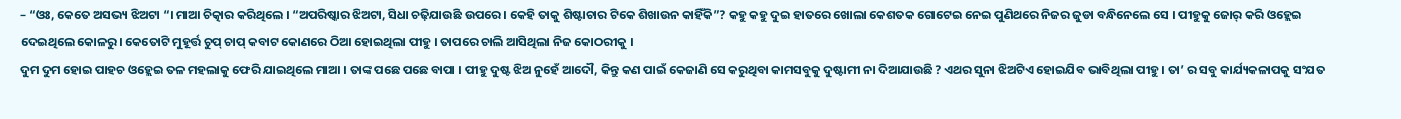– “ଓଃ, କେତେ ଅସଭ୍ୟ ଝିଅଟା “। ମାଆ ଚିତ୍କାର କରିଥିଲେ । “ଅପରିଷ୍କାର ଝିଅଟା, ସିଧା ଚଢ଼ିଯାଉଛି ଉପରେ । କେହି ତାକୁ ଶିଷ୍ଟାଚାର ଟିକେ ଶିଖାଉନ କାହିଁକି”? କହୁ କହୁ ଦୁଇ ହାତରେ ଖୋଲା କେଶତକ ଗୋଟେଇ ନେଇ ପୁଣିଥରେ ନିଜର ଜୁଡା ବନ୍ଧିନେଲେ ସେ । ପୀହୁକୁ ଜୋର୍ କରି ଓହ୍ଲେଇ ଦେଇଥିଲେ କୋଳରୁ। କେତୋଟି ମୁହୂର୍ତ୍ତ ଚୁପ୍ ଚାପ୍ କବାଟ କୋଣରେ ଠିଆ ହୋଇଥିଲା ପୀହୁ । ତାପରେ ଚାଲି ଆସିଥିଲା ନିଜ କୋଠରୀକୁ ।
ଦୁମ ଦୁମ ହୋଇ ପାହଚ ଓହ୍ଲେଇ ତଳ ମହଲାକୁ ଫେରି ଯାଇଥିଲେ ମାଆ । ତାଙ୍କ ପଛେ ପଛେ ବାପା । ପୀହୁ ଦୁଷ୍ଟ ଝିଅ ନୁହେଁ ଆଦୌ, କିନ୍ତୁ କଣ ପାଇଁ କେଜାଣି ସେ କରୁଥିବା କାମସବୁକୁ ଦୁଷ୍ଟାମୀ ନା ଦିଆଯାଉଛି ? ଏଥର ସୁନା ଝିଅଟିଏ ହୋଇଯିବ ଭାବିଥିଲା ପୀହୁ । ତା’ ର ସବୁ କାର୍ଯ୍ୟକଳାପକୁ ସଂଯତ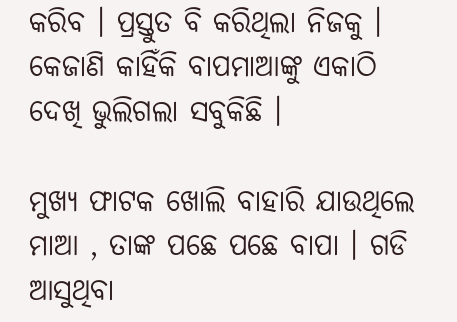କରିବ । ପ୍ରସ୍ତୁତ ବି କରିଥିଲା ନିଜକୁ । କେଜାଣି କାହିଁକି ବାପମାଆଙ୍କୁ ଏକାଠି ଦେଖି ଭୁଲିଗଲା ସବୁକିଛି ।

ମୁଖ୍ୟ ଫାଟକ ଖୋଲି ବାହାରି ଯାଉଥିଲେ ମାଆ , ତାଙ୍କ ପଛେ ପଛେ ବାପା । ଗଡି ଆସୁଥିବା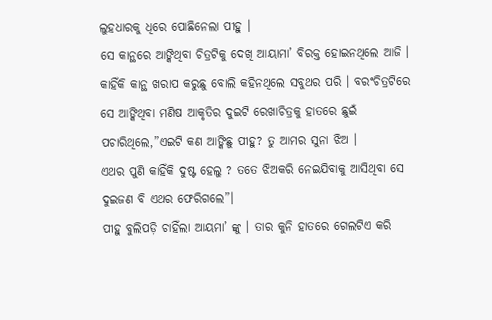ଲୁହଧାରକୁ ଧିରେ ପୋଛିନେଲା ପୀହୁ ।
ସେ କାନ୍ଥରେ ଆଙ୍କିଥିବା ଚିତ୍ରଟିକୁ ଦେଖି ଆୟାମା’ ବିରକ୍ତ ହୋଇନଥିଲେ ଆଜି । କାହିଁକି କାନ୍ଥ ଖରାପ କରୁଛୁ ବୋଲି କହିନଥିଲେ ସବୁଥର ପରି । ବରଂଚିତ୍ରଟିରେ ସେ ଆଙ୍କିଥିବା ମଣିଷ ଆକୃତିର ଦୁଇଟି ରେଖାଚିତ୍ରକୁ ହାତରେ ଛୁଇଁ ପଚାରିଥିଲେ,”ଏଇଟି କଣ ଆଙ୍କିଛୁ ପୀହୁ? ତୁ ଆମର ସୁନା ଝିଅ ।
ଏଥର ପୁଣି କାହିଁକି ଦୁଷ୍ଟ ହେଲୁ ? ତତେ ଝିଅକରି ନେଇଯିବାକୁ ଆସିଥିବା ସେ ଦୁଇଜଣ ବି ଏଥର ଫେରିଗଲେ”।
ପୀହୁ ବୁଲିପଡ଼ି ଚାହିଁଲା ଆୟମା’ ଙ୍କୁ । ତାର କୁନି ହାତରେ ଗେଲଟିଏ କରି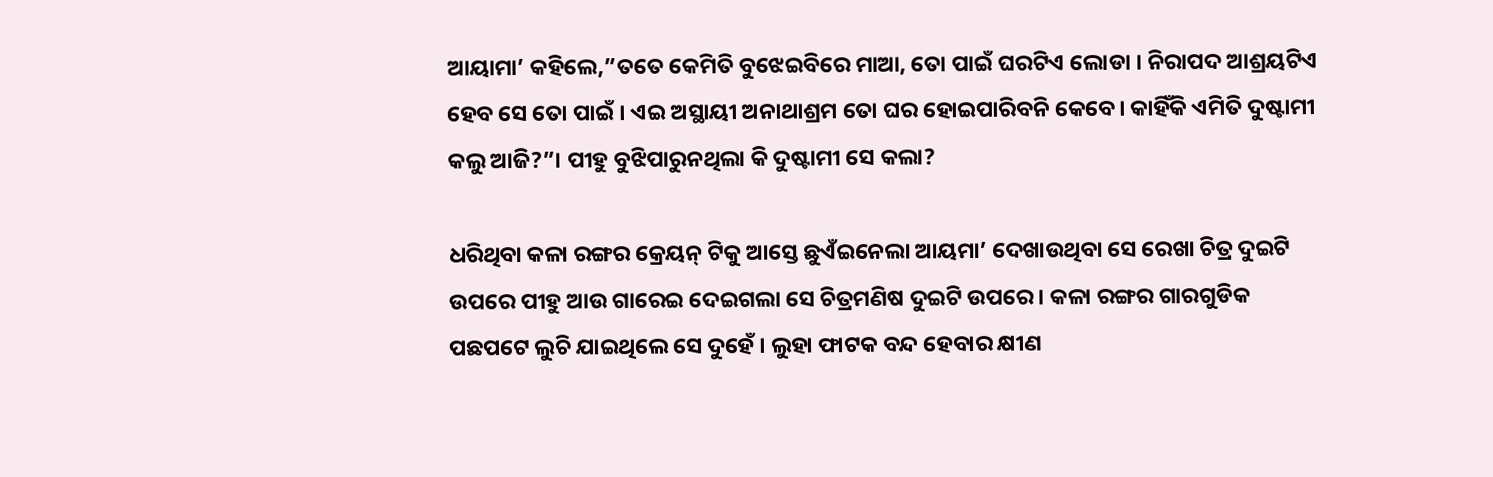ଆୟାମା’ କହିଲେ,”ତତେ କେମିତି ବୁଝେଇବିରେ ମାଆ, ତୋ ପାଇଁ ଘରଟିଏ ଲୋଡା । ନିରାପଦ ଆଶ୍ରୟଟିଏ ହେବ ସେ ତୋ ପାଇଁ । ଏଇ ଅସ୍ଥାୟୀ ଅନାଥାଶ୍ରମ ତୋ ଘର ହୋଇପାରିବନି କେବେ। କାହିଁକି ଏମିତି ଦୁଷ୍ଟାମୀ କଲୁ ଆଜି?”। ପୀହୁ ବୁଝିପାରୁନଥିଲା କି ଦୁଷ୍ଟାମୀ ସେ କଲା?

ଧରିଥିବା କଳା ରଙ୍ଗର କ୍ରେୟନ୍ ଟିକୁ ଆସ୍ତେ ଛୁଏଁଇନେଲା ଆୟମା’ ଦେଖାଉଥିବା ସେ ରେଖା ଚିତ୍ର ଦୁଇଟି ଉପରେ ପୀହୁ ଆଉ ଗାରେଇ ଦେଇଗଲା ସେ ଚିତ୍ରମଣିଷ ଦୁଇଟି ଉପରେ। କଳା ରଙ୍ଗର ଗାରଗୁଡିକ ପଛପଟେ ଲୁଚି ଯାଇଥିଲେ ସେ ଦୁହେଁ । ଲୁହା ଫାଟକ ବନ୍ଦ ହେବାର କ୍ଷୀଣ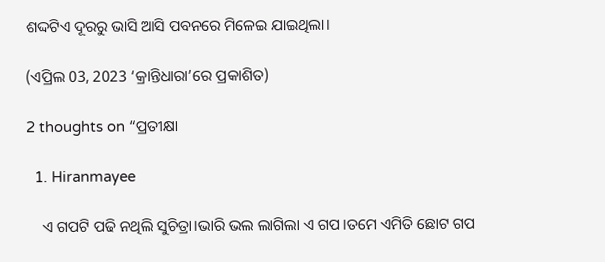ଶଦ୍ଦଟିଏ ଦୂରରୁ ଭାସି ଆସି ପବନରେ ମିଳେଇ ଯାଇଥିଲା।

(ଏପ୍ରିଲ 03, 2023 ‘କ୍ରାନ୍ତିଧାରା’ରେ ପ୍ରକାଶିତ)

2 thoughts on “ପ୍ରତୀକ୍ଷା

  1. Hiranmayee

    ଏ ଗପଟି ପଢି ନଥିଲି ସୁଚିତ୍ରା।ଭାରି ଭଲ ଲାଗିଲା ଏ ଗପ।ତମେ ଏମିତି ଛୋଟ ଗପ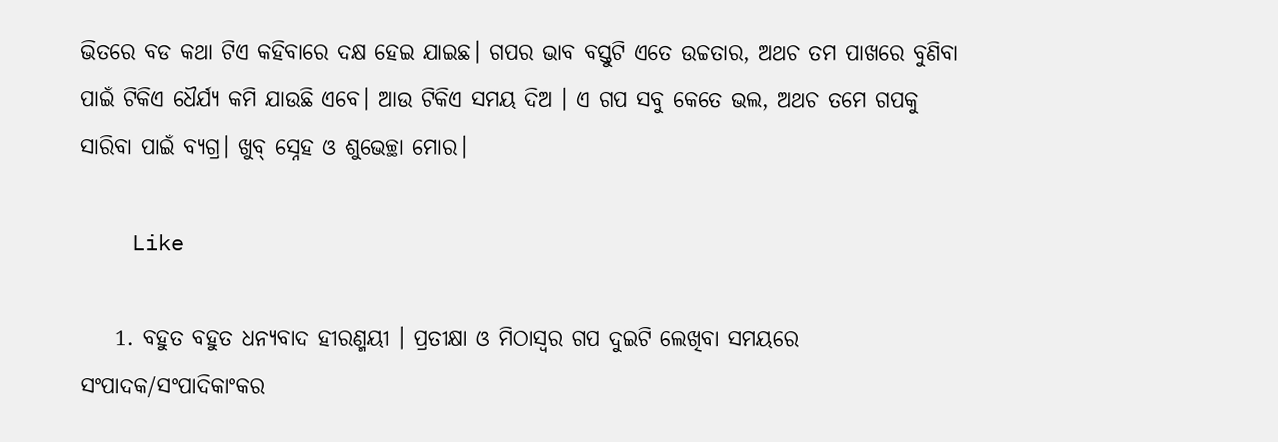ଭିତରେ ବଡ କଥା ଟିଏ କହିବାରେ ଦକ୍ଷ ହେଇ ଯାଇଛ। ଗପର ଭାବ ବସ୍ତୁଟି ଏତେ ଉଚ୍ଚତାର, ଅଥଚ ତମ ପାଖରେ ବୁଣିବା ପାଇଁ ଟିକିଏ ଧୈର୍ଯ୍ୟ କମି ଯାଉଛି ଏବେ। ଆଉ ଟିକିଏ ସମୟ ଦିଅ । ଏ ଗପ ସବୁ କେତେ ଭଲ, ଅଥଚ ତମେ ଗପକୁ ସାରିବା ପାଇଁ ବ୍ୟଗ୍ର। ଖୁବ୍ ସ୍ନେହ ଓ ଶୁଭେଚ୍ଛା ମୋର।

    Like

    1. ବହୁତ ବହୁତ ଧନ୍ୟବାଦ ହୀରଣ୍ମୟୀ । ପ୍ରତୀକ୍ଷା ଓ ମିଠାସ୍ୱର ଗପ ଦୁଇଟି ଲେଖିବା ସମୟରେ ସଂପାଦକ/ସଂପାଦିକାଂକର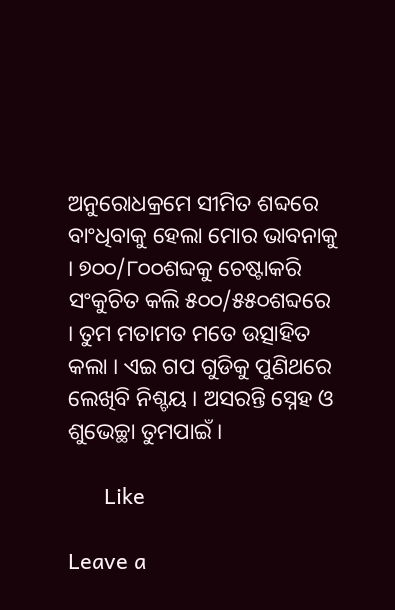ଅନୁରୋଧକ୍ରମେ ସୀମିତ ଶବ୍ଦରେ ବାଂଧିବାକୁ ହେଲା ମୋର ଭାବନାକୁ । ୭୦୦/୮୦୦ଶବ୍ଦକୁ ଚେଷ୍ଟାକରି ସଂକୁଚିତ କଲି ୫୦୦/୫୫୦ଶବ୍ଦରେ । ତୁମ ମତାମତ ମତେ ଉତ୍ସାହିତ କଲା । ଏଇ ଗପ ଗୁଡିକୁ ପୁଣିଥରେ ଲେଖିବି ନିଶ୍ଚୟ । ଅସରନ୍ତି ସ୍ନେହ ଓ ଶୁଭେଚ୍ଛା ତୁମପାଇଁ ।

      Like

Leave a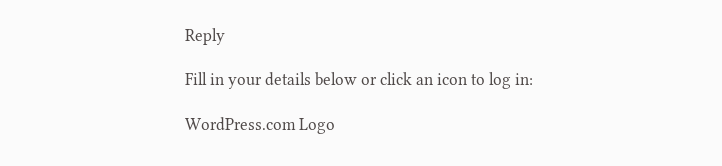Reply

Fill in your details below or click an icon to log in:

WordPress.com Logo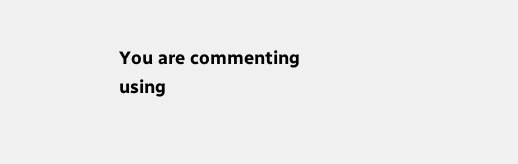You are commenting using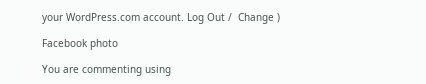your WordPress.com account. Log Out /  Change )

Facebook photo

You are commenting using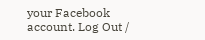your Facebook account. Log Out /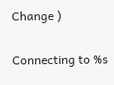Change )

Connecting to %s